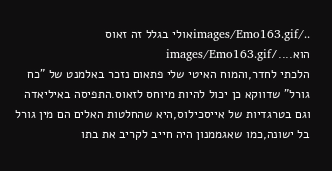../images/Emo163.gifאולי בגלל זה זאוס הוא..../images/Emo163.gif
הלכתי לחדר,והמוח האיטי שלי פתאום נזכר באלמנט של "כח גורל" שדווקא כן יכול להיות מיוחס לזאוס.התפיסה באיליאדה וגם בטרגדיות של אייסכילוס,היא שהחלטות האלים הם מין גורל בל ישונה,כמו שאגממנון היה חייב לקריב את בתו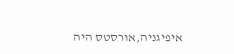איפיגניה,אורסטס היה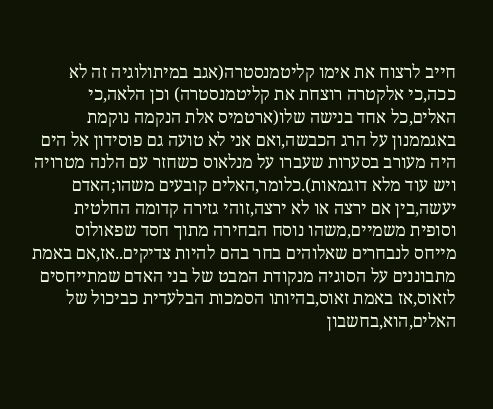חייב לרצוח את אימו קליטמנסטרה(אגב במיתולוגיה זה לא ככה,כי אלקטרה רוצחת את קליטמנסטרה) וכן הלאה,כי האלים,כל אחד בנישה שלו(ארטמיס אלת הנקמה נוקמת באגממנון על הרג הכבשה,ואם אני לא טועה גם פוסידון אל הים היה מעורב בסערות שעברו על מנלאוס כשחזר עם הלנה מטרויה ויש עוד מלא דוגמאות).כלומר,האלים קובעים משהו;האדם יעשה,בין אם ירצה או לא ירצה,זוהי גזירה קדומה החלטית וסופית משמיים,משהו נוסח הבחירה מתוך חסד שפאולוס מייחס לנבחרים שאלוהים בחר בהם להיות צדיקים..אז,אם באמת מתבוננים על הסוגיה מנקודת המבט של בני האדם שמתייחסים לזאוס,אז באמת זאוס,בהיותו הסמכות הבלעדית כביכול של האלים,הוא,בחשבון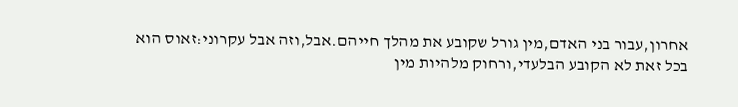אחרון,עבור בני האדם,מין גורל שקובע את מהלך חייהם.אבל,וזה אבל עקרוני:זאוס הוא בכל זאת לא הקובע הבלעדי,ורחוק מלהיות מין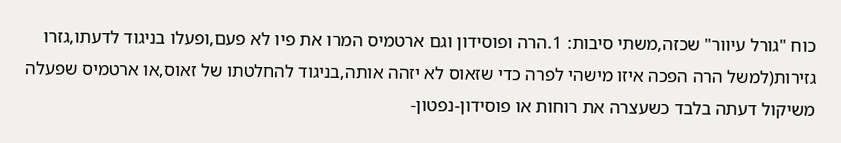כוח "גורל עיוור" שכזה,משתי סיבות: 1.הרה ופוסידון וגם ארטמיס המרו את פיו לא פעם,ופעלו בניגוד לדעתו,גזרו גזירות(למשל הרה הפכה איזו מישהי לפרה כדי שזאוס לא יזהה אותה,בניגוד להחלטתו של זאוס,או ארטמיס שפעלה משיקול דעתה בלבד כשעצרה את רוחות או פוסידון-נפטון-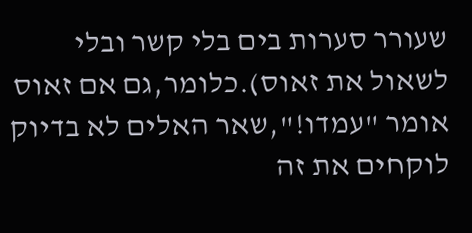שעורר סערות בים בלי קשר ובלי לשאול את זאוס).כלומר,גם אם זאוס אומר "עמדו!",שאר האלים לא בדיוק לוקחים את זה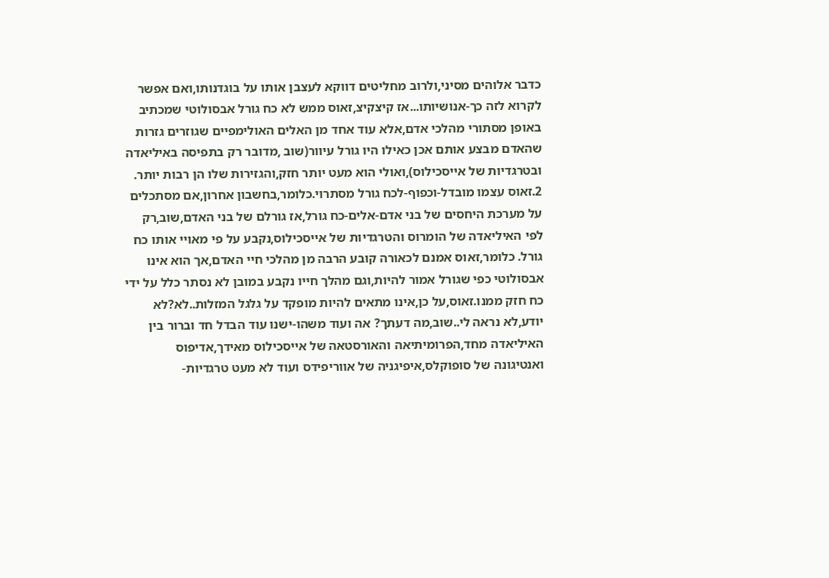כדבר אלוהים מסיני,ולרוב מחליטים דווקא לעצבן אותו על בוגדנותו,ואם אפשר לקרוא לזה כך-אנושיותו...אז קיצקיצ,זאוס ממש לא כח גורל אבסולוטי שמכתיב באופן מסתורי מהלכי אדם,אלא עוד אחד מן האלים האולימפיים שגוזרים גזרות שהאדם מבצע אותם אכן כאילו היו גורל עיוור(שוב ,מדובר רק בתפיסה באיליאדה ובטרגדיות של אייסכילוס),ואולי הוא מעט יותר חזק,והגזירות שלו הן רבות יותר. 2.זאוס עצמו מובדל-וכפוף-לכח גורל מסתרוי.כלומר,בחשבון אחרון,אם מסתכלים על מערכת היחסים של בני אדם-אלים-כח גורל,אז גורלם של בני האדם,שוב,רק לפי האיליאדה של הומרוס והטרגדיות של אייסכילוס,נקבע על פי מאויי אותו כח גורל. כלומר,זאוס אמנם לכאורה קובע הרבה מן מהלכי חיי האדם,אך הוא אינו אבסולוטי כפי שגורל אמור להיות,וגם מהלך חייו נקבע במובן לא נסתר כלל על ידי כח חזק ממנו.זאוס,על כן,אינו מתאים להיות מופקד על גלגל המזלות..לא?לא יודע,לא נראה לי..שוב,מה דעתך? אה ועוד משהו-ישנו עוד הבדל חד וברור בין האיליאדה מחד,הפרומיתיאה והאורסטאה של אייסכילוס מאידך,אדיפוס ואנטיגונה של סופוקלס,איפיגניה של אווריפידס ועוד לא מעט טרגדיות-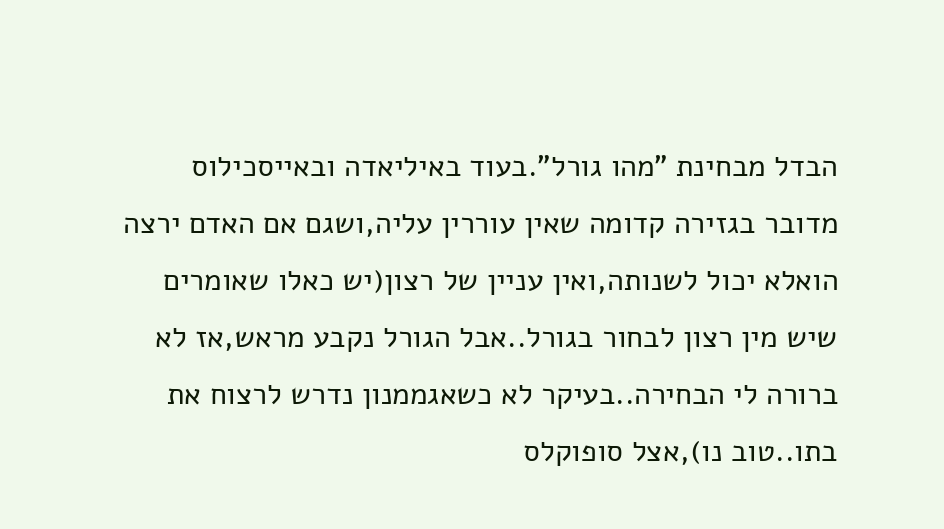הבדל מבחינת "מהו גורל".בעוד באיליאדה ובאייסכילוס מדובר בגזירה קדומה שאין עוררין עליה,ושגם אם האדם ירצה הואלא יכול לשנותה,ואין עניין של רצון(יש כאלו שאומרים שיש מין רצון לבחור בגורל..אבל הגורל נקבע מראש,אז לא ברורה לי הבחירה..בעיקר לא כשאגממנון נדרש לרצוח את בתו..טוב נו),אצל סופוקלס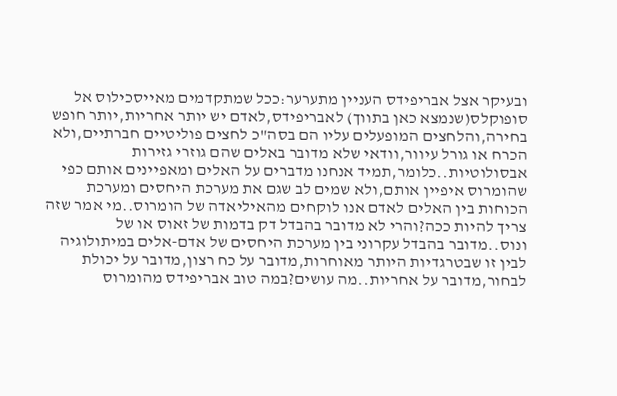ובעיקר אצל אבריפידס העניין מתערער:ככל שמתקדמים מאייסכילוס אל סופוקלס(שנמצא כאן בתווך) לאבריפידס,לאדם יש יותר אחריות,יותר חופש בחירה,והלחצים המופעלים עליו הם בסה"כ לחצים פוליטיים חברתיים,ולא הכרח או גורל עיוור,וודאי שלא מדובר באלים שהם גוזרי גזירות אבסולוטיות..כלומר,תמיד אנחנו מדברים על האלים ומאפיינים אותם כפי שהומרוס איפיין אותם,ולא שמים לב שגם את מערכת היחסים ומערכת הכוחות בין האלים לאדם אנו לוקחים מהאיליאדה של הומרוס..מי אמר שזה צריך להיות ככה?והרי לא מדובר בהבדל דק בדמות של זאוס או של ונוס..מדובר בהבדל עקרוני בין מערכת היחסים של אדם-אלים במיתולוגיה לבין זו שבטרגדיות היותר מאוחרות,מדובר על כח רצון,מדובר על יכולת לבחור,מדובר על אחריות..מה עושים?במה טוב אבריפידס מהומרוס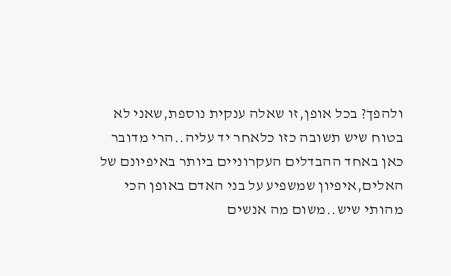ולהפך? בכל אופן,זו שאלה ענקית נוספת,שאני לא בטוח שיש תשובה כזו כלאחר יד עליה..הרי מדובר כאן באחד ההבדלים העקרוניים ביותר באיפיונם של האלים,איפיון שמשפיע על בני האדם באופן הכי מהותי שיש..משום מה אנשים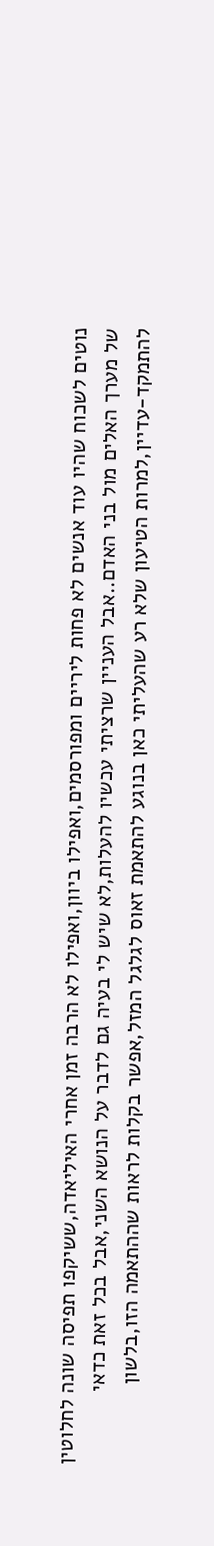נוטים לשכוח שהיו עוד אנשים לא פחות ליריים ומפורסמים,ואפילו ביוון,ואפילו לא הרבה זמן אחרי האיליאדה,ששיקפו תפיסה שונה לחלוטין של מערך האלים מול בני האדם..אבל העניין שרציתי עכשיו להעלות,לא שיש לי בעיה גם לדבר על הנושא השני,אבל בכל זאת כדאי להתמקד-עדיין,למרות הטיעון שלא רע שהעליתי כאן בנוגע להתאמת זאוס לגלגל המזל,אפשר בקלות לראות שההתאמה הזו,בלשון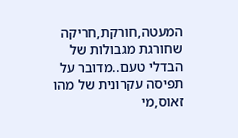המעטה,חורקת,חריקה שחורגת מגבולות של הבדלי טעם..מדובר על תפיסה עקרונית של מהו זאוס,מי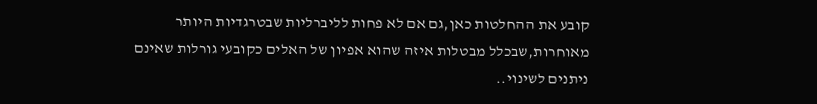קובע את ההחלטות כאן,גם אם לא פחות לליברליות שבטרגדיות היותר מאוחרות,שבכלל מבטלות איזה שהוא אפיון של האלים כקובעי גורלות שאינם ניתנים לשינוי..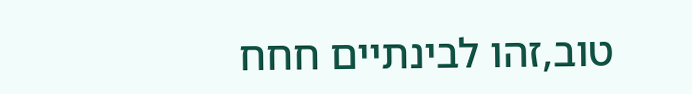טוב,זהו לבינתיים חחח